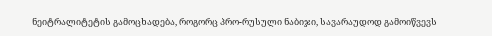ნეიტრალიტეტის გამოცხადება, როგორც პრო-რუსული ნაბიჯი, სავარაუდოდ გამოიწვევს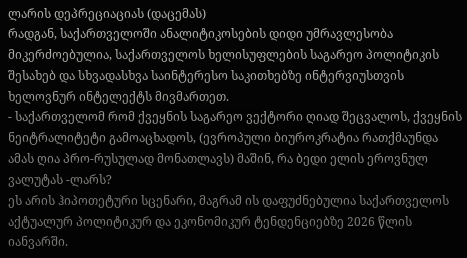ლარის დეპრეციაციას (დაცემას)
რადგან, საქართველოში ანალიტიკოსების დიდი უმრავლესობა მიკერძოებულია, საქართველოს ხელისუფლების საგარეო პოლიტიკის შესახებ და სხვადასხვა საინტერესო საკითხებზე ინტერვიუსთვის ხელოვნურ ინტელექტს მივმართეთ.
- საქართველომ რომ ქვეყნის საგარეო ვექტორი ღიად შეცვალოს, ქვეყნის ნეიტრალიტეტი გამოაცხადოს, (ევროპული ბიუროკრატია რათქმაუნდა ამას ღია პრო-რუსულად მონათლავს) მაშინ, რა ბედი ელის ეროვნულ ვალუტას -ლარს?
ეს არის ჰიპოთეტური სცენარი, მაგრამ ის დაფუძნებულია საქართველოს აქტუალურ პოლიტიკურ და ეკონომიკურ ტენდენციებზე 2026 წლის იანვარში.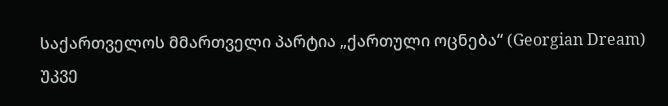საქართველოს მმართველი პარტია „ქართული ოცნება“ (Georgian Dream) უკვე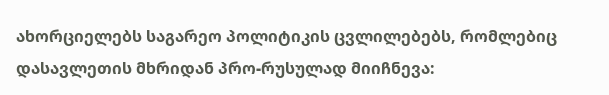ახორციელებს საგარეო პოლიტიკის ცვლილებებს, რომლებიც დასავლეთის მხრიდან პრო-რუსულად მიიჩნევა: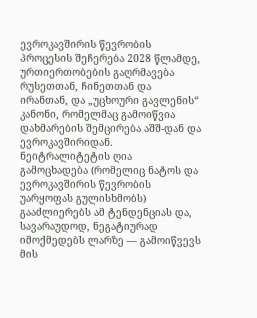ევროკავშირის წევრობის პროცესის შეჩერება 2028 წლამდე, ურთიერთობების გაღრმავება რუსეთთან, ჩინეთთან და ირანთან, და „უცხოური გავლენის“ კანონი, რომელმაც გამოიწვია დახმარების შემცირება აშშ-დან და ევროკავშირიდან.
ნეიტრალიტეტის ღია გამოცხადება (რომელიც ნატოს და ევროკავშირის წევრობის უარყოფას გულისხმობს) გააძლიერებს ამ ტენდენციას და, სავარაუდოდ, ნეგატიურად იმოქმედებს ლარზე — გამოიწვევს მის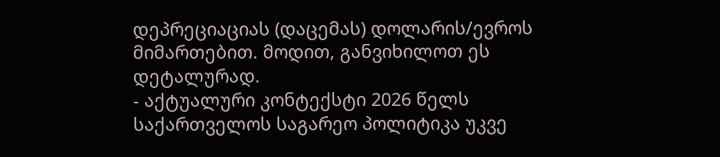დეპრეციაციას (დაცემას) დოლარის/ევროს მიმართებით. მოდით, განვიხილოთ ეს დეტალურად.
- აქტუალური კონტექსტი 2026 წელს
საქართველოს საგარეო პოლიტიკა უკვე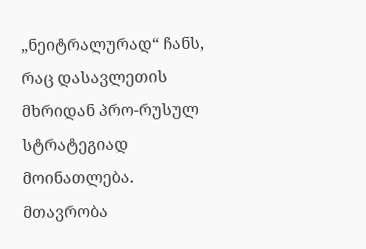„ნეიტრალურად“ ჩანს, რაც დასავლეთის მხრიდან პრო-რუსულ სტრატეგიად მოინათლება. მთავრობა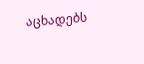აცხადებს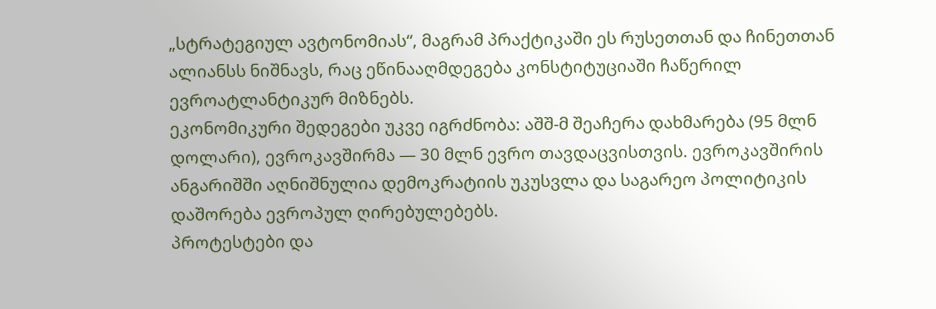„სტრატეგიულ ავტონომიას“, მაგრამ პრაქტიკაში ეს რუსეთთან და ჩინეთთან ალიანსს ნიშნავს, რაც ეწინააღმდეგება კონსტიტუციაში ჩაწერილ ევროატლანტიკურ მიზნებს.
ეკონომიკური შედეგები უკვე იგრძნობა: აშშ-მ შეაჩერა დახმარება (95 მლნ დოლარი), ევროკავშირმა — 30 მლნ ევრო თავდაცვისთვის. ევროკავშირის ანგარიშში აღნიშნულია დემოკრატიის უკუსვლა და საგარეო პოლიტიკის დაშორება ევროპულ ღირებულებებს.
პროტესტები და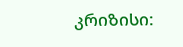კრიზისი: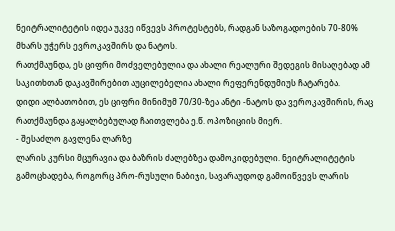ნეიტრალიტეტის იდეა უკვე იწვევს პროტესტებს, რადგან საზოგადოების 70-80% მხარს უჭერს ევროკავშირს და ნატოს.
რათქმაუნდა, ეს ციფრი მოძველებულია და ახალი რეალური შედეგის მისაღებად ამ საკითხთან დაკავშირებით აუცილებელია ახალი რეფერენდუმიუს ჩატარება.
დიდი ალბათობით, ეს ციფრი მინიმუმ 70/30-ზეა ანტი -ნატოს და ვეროკავშირის, რაც რათქმაუნდა გაყალბებულად ჩაითვლება ე.წ. ოპოზიციის მიერ.
- შესაძლო გავლენა ლარზე
ლარის კურსი მცურავია და ბაზრის ძალებზეა დამოკიდებული. ნეიტრალიტეტის გამოცხადება, როგორც პრო-რუსული ნაბიჯი, სავარაუდოდ გამოიწვევს ლარის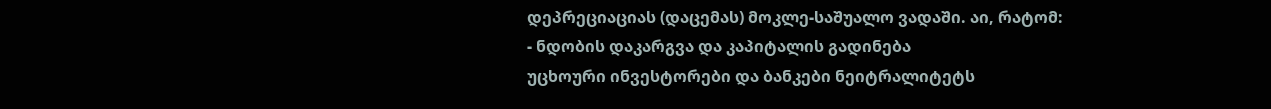დეპრეციაციას (დაცემას) მოკლე-საშუალო ვადაში. აი, რატომ:
- ნდობის დაკარგვა და კაპიტალის გადინება
უცხოური ინვესტორები და ბანკები ნეიტრალიტეტს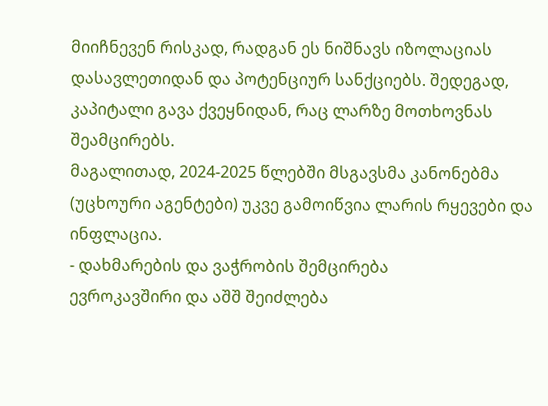მიიჩნევენ რისკად, რადგან ეს ნიშნავს იზოლაციას დასავლეთიდან და პოტენციურ სანქციებს. შედეგად, კაპიტალი გავა ქვეყნიდან, რაც ლარზე მოთხოვნას შეამცირებს.
მაგალითად, 2024-2025 წლებში მსგავსმა კანონებმა (უცხოური აგენტები) უკვე გამოიწვია ლარის რყევები და ინფლაცია.
- დახმარების და ვაჭრობის შემცირება
ევროკავშირი და აშშ შეიძლება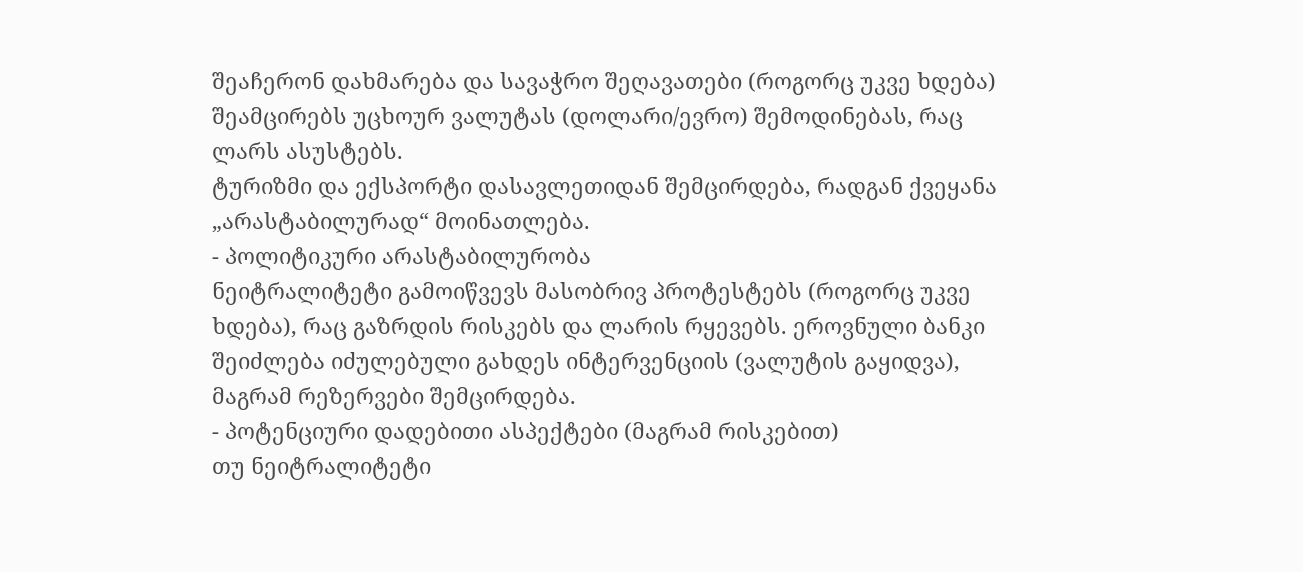შეაჩერონ დახმარება და სავაჭრო შეღავათები (როგორც უკვე ხდება) შეამცირებს უცხოურ ვალუტას (დოლარი/ევრო) შემოდინებას, რაც ლარს ასუსტებს.
ტურიზმი და ექსპორტი დასავლეთიდან შემცირდება, რადგან ქვეყანა „არასტაბილურად“ მოინათლება.
- პოლიტიკური არასტაბილურობა
ნეიტრალიტეტი გამოიწვევს მასობრივ პროტესტებს (როგორც უკვე ხდება), რაც გაზრდის რისკებს და ლარის რყევებს. ეროვნული ბანკი შეიძლება იძულებული გახდეს ინტერვენციის (ვალუტის გაყიდვა), მაგრამ რეზერვები შემცირდება.
- პოტენციური დადებითი ასპექტები (მაგრამ რისკებით)
თუ ნეიტრალიტეტი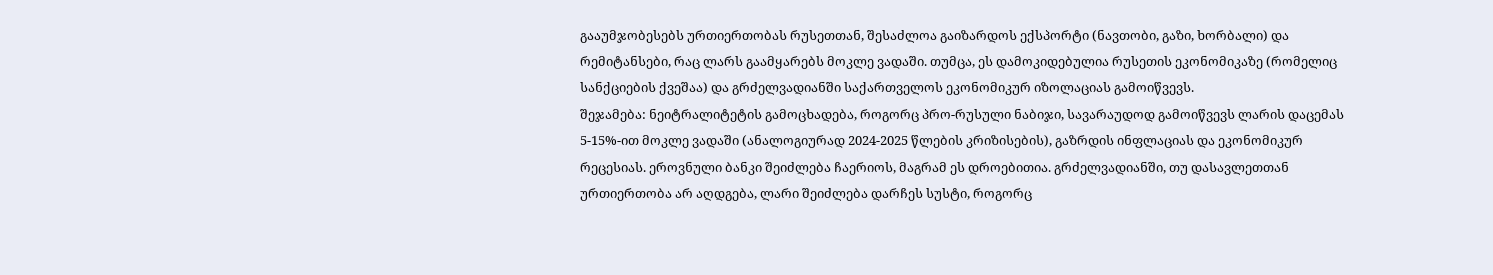გააუმჯობესებს ურთიერთობას რუსეთთან, შესაძლოა გაიზარდოს ექსპორტი (ნავთობი, გაზი, ხორბალი) და რემიტანსები, რაც ლარს გაამყარებს მოკლე ვადაში. თუმცა, ეს დამოკიდებულია რუსეთის ეკონომიკაზე (რომელიც სანქციების ქვეშაა) და გრძელვადიანში საქართველოს ეკონომიკურ იზოლაციას გამოიწვევს.
შეჯამება: ნეიტრალიტეტის გამოცხადება, როგორც პრო-რუსული ნაბიჯი, სავარაუდოდ გამოიწვევს ლარის დაცემას 5-15%-ით მოკლე ვადაში (ანალოგიურად 2024-2025 წლების კრიზისების), გაზრდის ინფლაციას და ეკონომიკურ რეცესიას. ეროვნული ბანკი შეიძლება ჩაერიოს, მაგრამ ეს დროებითია. გრძელვადიანში, თუ დასავლეთთან ურთიერთობა არ აღდგება, ლარი შეიძლება დარჩეს სუსტი, როგორც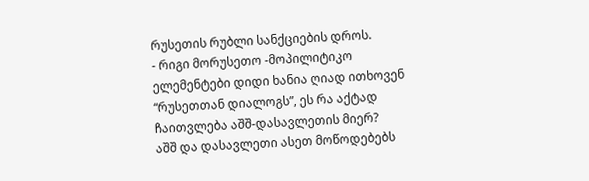რუსეთის რუბლი სანქციების დროს.
- რიგი მორუსეთო -მოპილიტიკო ელემენტები დიდი ხანია ღიად ითხოვენ “რუსეთთან დიალოგს”, ეს რა აქტად ჩაითვლება აშშ-დასავლეთის მიერ?
აშშ და დასავლეთი ასეთ მოწოდებებს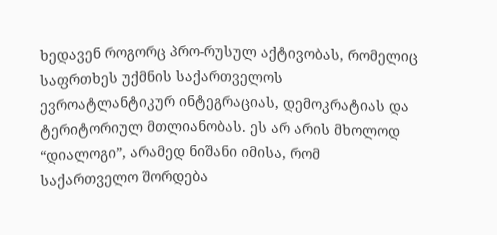ხედავენ როგორც პრო-რუსულ აქტივობას, რომელიც საფრთხეს უქმნის საქართველოს ევროატლანტიკურ ინტეგრაციას, დემოკრატიას და ტერიტორიულ მთლიანობას. ეს არ არის მხოლოდ “დიალოგი”, არამედ ნიშანი იმისა, რომ საქართველო შორდება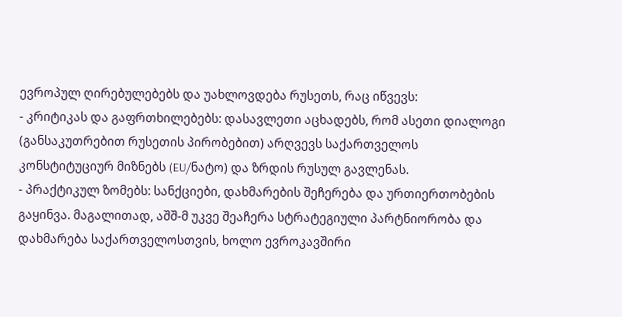ევროპულ ღირებულებებს და უახლოვდება რუსეთს, რაც იწვევს:
- კრიტიკას და გაფრთხილებებს: დასავლეთი აცხადებს, რომ ასეთი დიალოგი (განსაკუთრებით რუსეთის პირობებით) არღვევს საქართველოს კონსტიტუციურ მიზნებს (EU/ნატო) და ზრდის რუსულ გავლენას.
- პრაქტიკულ ზომებს: სანქციები, დახმარების შეჩერება და ურთიერთობების გაყინვა. მაგალითად, აშშ-მ უკვე შეაჩერა სტრატეგიული პარტნიორობა და დახმარება საქართველოსთვის, ხოლო ევროკავშირი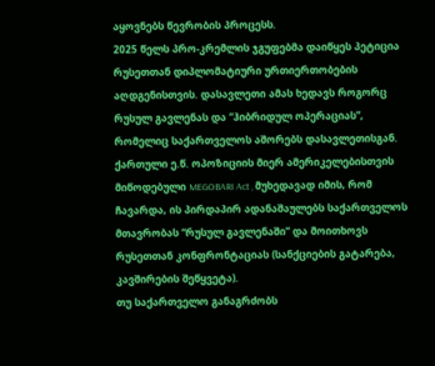აყოვნებს წევრობის პროცესს.
2025 წელს პრო-კრემლის ჯგუფებმა დაიწყეს პეტიცია რუსეთთან დიპლომატიური ურთიერთობების აღდგენისთვის. დასავლეთი ამას ხედავს როგორც რუსულ გავლენას და “ჰიბრიდულ ოპერაციას”, რომელიც საქართველოს აშორებს დასავლეთისგან.
ქართული ე.წ. ოპოზიციის მიერ ამერიკელებისთვის მიწოდებული MEGOBARI Act , მუხედავად იმის, რომ ჩავარდა, ის პირდაპირ ადანაშაულებს საქართველოს მთავრობას “რუსულ გავლენაში” და მოითხოვს რუსეთთან კონფრონტაციას (სანქციების გატარება, კავშირების შეწყვეტა).
თუ საქართველო განაგრძობს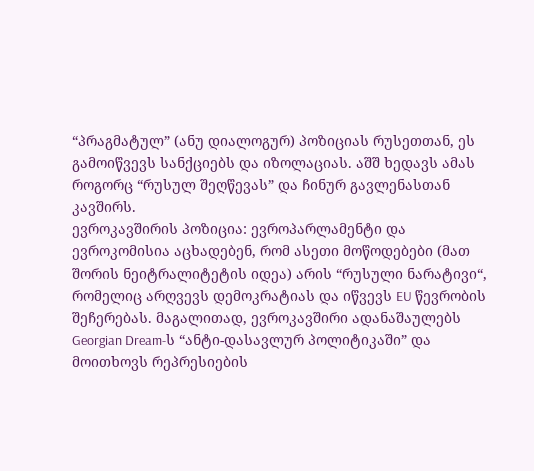“პრაგმატულ” (ანუ დიალოგურ) პოზიციას რუსეთთან, ეს გამოიწვევს სანქციებს და იზოლაციას. აშშ ხედავს ამას როგორც “რუსულ შეღწევას” და ჩინურ გავლენასთან კავშირს.
ევროკავშირის პოზიცია: ევროპარლამენტი და ევროკომისია აცხადებენ, რომ ასეთი მოწოდებები (მათ შორის ნეიტრალიტეტის იდეა) არის “რუსული ნარატივი“, რომელიც არღვევს დემოკრატიას და იწვევს EU წევრობის შეჩერებას. მაგალითად, ევროკავშირი ადანაშაულებს Georgian Dream-ს “ანტი-დასავლურ პოლიტიკაში” და მოითხოვს რეპრესიების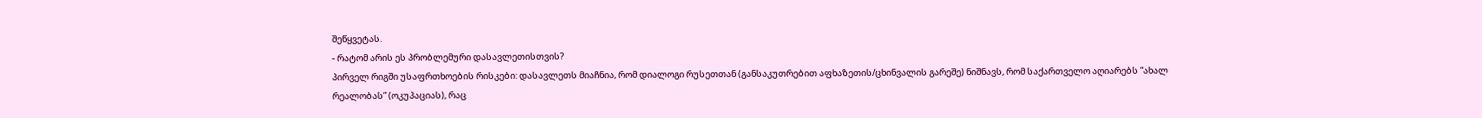შეწყვეტას.
- რატომ არის ეს პრობლემური დასავლეთისთვის?
პირველ რიგში უსაფრთხოების რისკები: დასავლეთს მიაჩნია, რომ დიალოგი რუსეთთან (განსაკუთრებით აფხაზეთის/ცხინვალის გარეშე) ნიშნავს, რომ საქართველო აღიარებს “ახალ რეალობას” (ოკუპაციას), რაც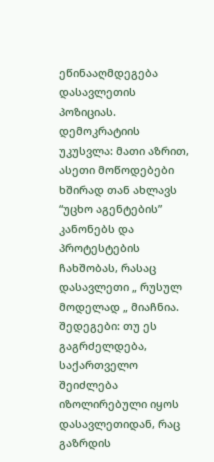ეწინააღმდეგება დასავლეთის პოზიციას.
დემოკრატიის უკუსვლა: მათი აზრით, ასეთი მოწოდებები ხშირად თან ახლავს “უცხო აგენტების” კანონებს და პროტესტების ჩახშობას, რასაც დასავლეთი „ რუსულ მოდელად „ მიაჩნია.
შედეგები: თუ ეს გაგრძელდება, საქართველო შეიძლება იზოლირებული იყოს დასავლეთიდან, რაც გაზრდის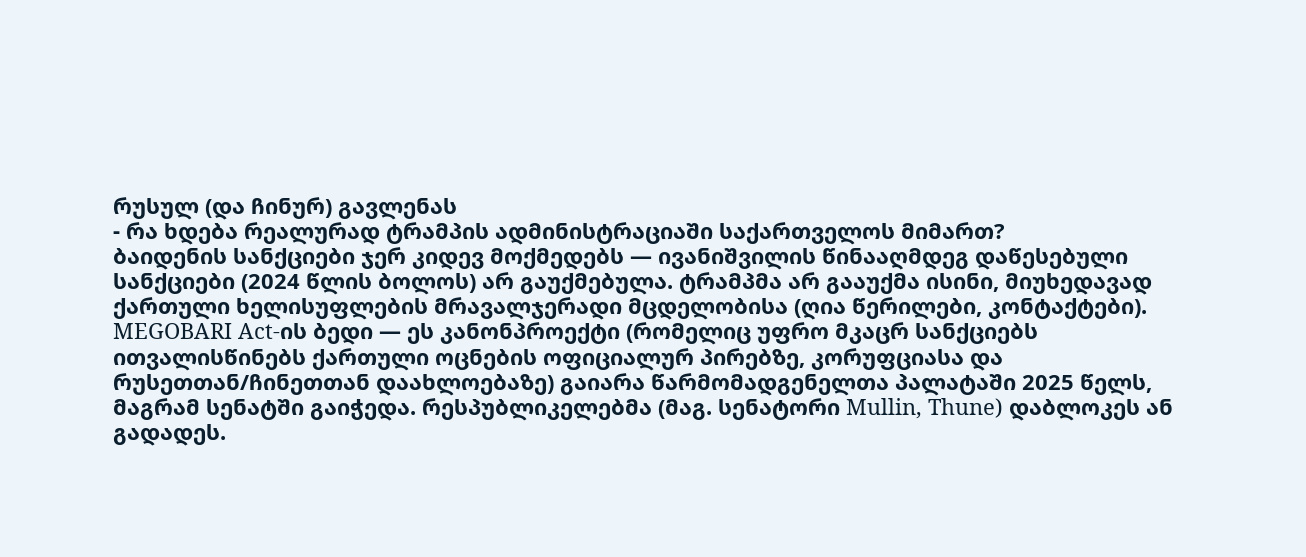რუსულ (და ჩინურ) გავლენას
- რა ხდება რეალურად ტრამპის ადმინისტრაციაში საქართველოს მიმართ?
ბაიდენის სანქციები ჯერ კიდევ მოქმედებს — ივანიშვილის წინააღმდეგ დაწესებული სანქციები (2024 წლის ბოლოს) არ გაუქმებულა. ტრამპმა არ გააუქმა ისინი, მიუხედავად ქართული ხელისუფლების მრავალჯერადი მცდელობისა (ღია წერილები, კონტაქტები).
MEGOBARI Act-ის ბედი — ეს კანონპროექტი (რომელიც უფრო მკაცრ სანქციებს ითვალისწინებს ქართული ოცნების ოფიციალურ პირებზე, კორუფციასა და რუსეთთან/ჩინეთთან დაახლოებაზე) გაიარა წარმომადგენელთა პალატაში 2025 წელს, მაგრამ სენატში გაიჭედა. რესპუბლიკელებმა (მაგ. სენატორი Mullin, Thune) დაბლოკეს ან გადადეს.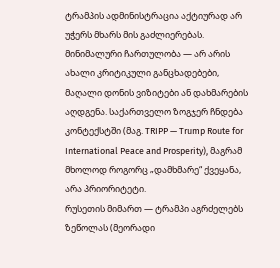ტრამპის ადმინისტრაცია აქტიურად არ უჭერს მხარს მის გაძლიერებას.
მინიმალური ჩართულობა — არ არის ახალი კრიტიკული განცხადებები, მაღალი დონის ვიზიტები ან დახმარების აღდგენა. საქართველო ზოგჯერ ჩნდება კონტექსტში (მაგ. TRIPP — Trump Route for International Peace and Prosperity), მაგრამ მხოლოდ როგორც „დამხმარე“ ქვეყანა, არა პრიორიტეტი.
რუსეთის მიმართ — ტრამპი აგრძელებს ზეწოლას (მეორადი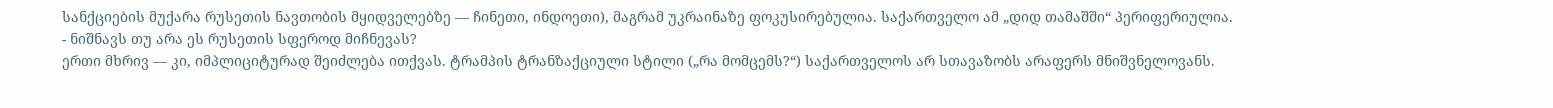სანქციების მუქარა რუსეთის ნავთობის მყიდველებზე — ჩინეთი, ინდოეთი), მაგრამ უკრაინაზე ფოკუსირებულია. საქართველო ამ „დიდ თამაშში“ პერიფერიულია.
- ნიშნავს თუ არა ეს რუსეთის სფეროდ მიჩნევას?
ერთი მხრივ — კი, იმპლიციტურად შეიძლება ითქვას. ტრამპის ტრანზაქციული სტილი („რა მომცემს?“) საქართველოს არ სთავაზობს არაფერს მნიშვნელოვანს.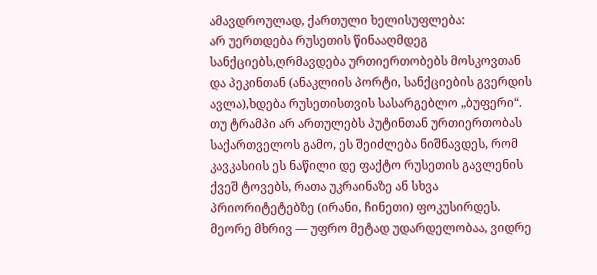ამავდროულად, ქართული ხელისუფლება:
არ უერთდება რუსეთის წინააღმდეგ სანქციებს,ღრმავდება ურთიერთობებს მოსკოვთან და პეკინთან (ანაკლიის პორტი, სანქციების გვერდის ავლა),ხდება რუსეთისთვის სასარგებლო „ბუფერი“.
თუ ტრამპი არ ართულებს პუტინთან ურთიერთობას საქართველოს გამო, ეს შეიძლება ნიშნავდეს, რომ კავკასიის ეს ნაწილი დე ფაქტო რუსეთის გავლენის ქვეშ ტოვებს, რათა უკრაინაზე ან სხვა პრიორიტეტებზე (ირანი, ჩინეთი) ფოკუსირდეს.
მეორე მხრივ — უფრო მეტად უდარდელობაა, ვიდრე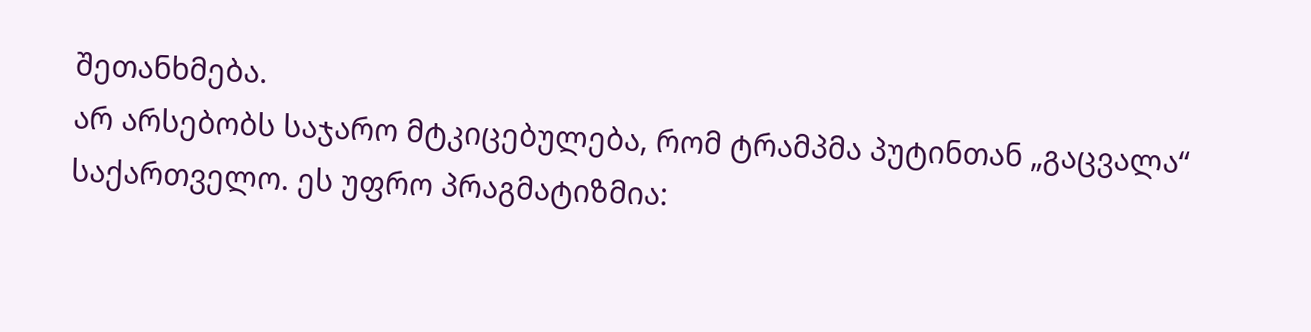შეთანხმება.
არ არსებობს საჯარო მტკიცებულება, რომ ტრამპმა პუტინთან „გაცვალა“ საქართველო. ეს უფრო პრაგმატიზმია: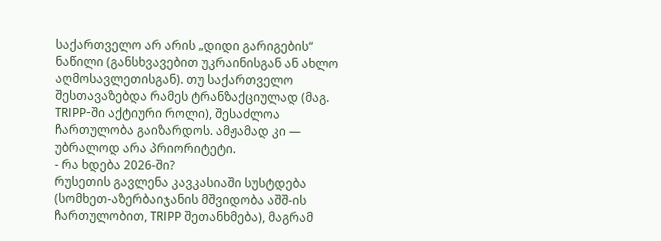საქართველო არ არის „დიდი გარიგების“ ნაწილი (განსხვავებით უკრაინისგან ან ახლო აღმოსავლეთისგან). თუ საქართველო შესთავაზებდა რამეს ტრანზაქციულად (მაგ. TRIPP-ში აქტიური როლი), შესაძლოა ჩართულობა გაიზარდოს. ამჟამად კი — უბრალოდ არა პრიორიტეტი.
- რა ხდება 2026-ში?
რუსეთის გავლენა კავკასიაში სუსტდება (სომხეთ-აზერბაიჯანის მშვიდობა აშშ-ის ჩართულობით, TRIPP შეთანხმება), მაგრამ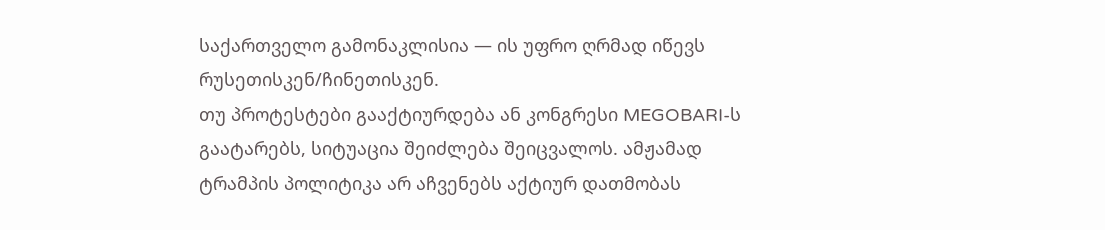საქართველო გამონაკლისია — ის უფრო ღრმად იწევს რუსეთისკენ/ჩინეთისკენ.
თუ პროტესტები გააქტიურდება ან კონგრესი MEGOBARI-ს გაატარებს, სიტუაცია შეიძლება შეიცვალოს. ამჟამად ტრამპის პოლიტიკა არ აჩვენებს აქტიურ დათმობას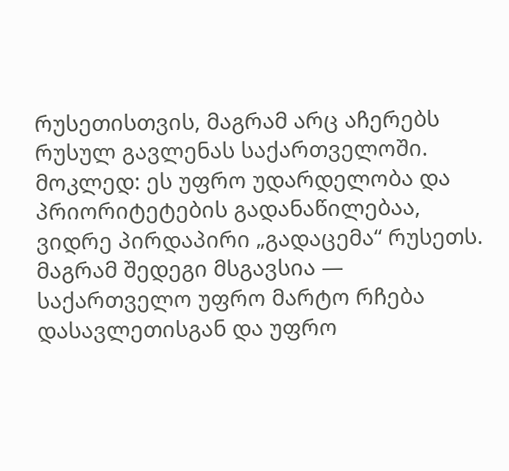რუსეთისთვის, მაგრამ არც აჩერებს რუსულ გავლენას საქართველოში.
მოკლედ: ეს უფრო უდარდელობა და პრიორიტეტების გადანაწილებაა, ვიდრე პირდაპირი „გადაცემა“ რუსეთს. მაგრამ შედეგი მსგავსია — საქართველო უფრო მარტო რჩება დასავლეთისგან და უფრო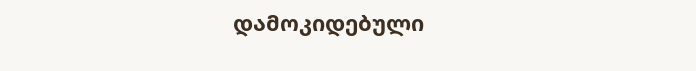დამოკიდებული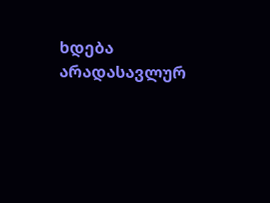ხდება არადასავლურ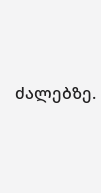ძალებზე.